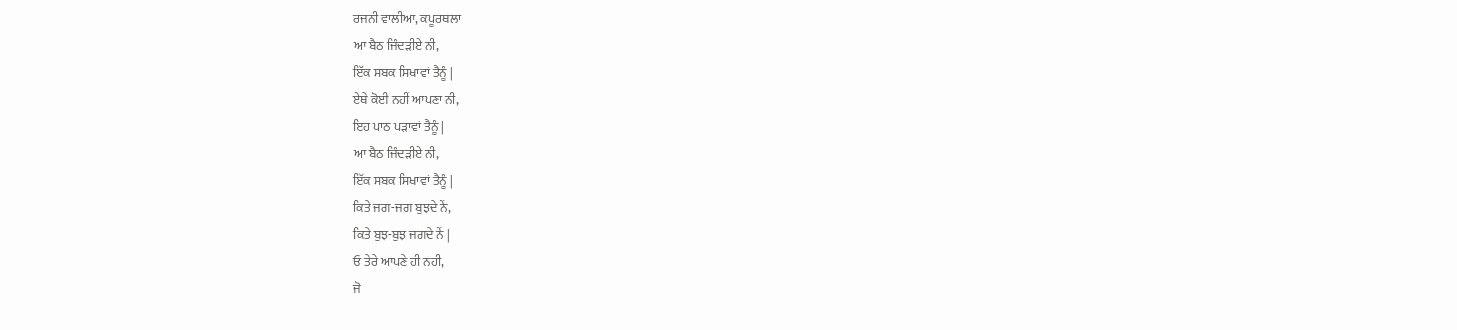ਰਜਨੀ ਵਾਲੀਆ, ਕਪੂਰਥਲਾ
ਆ ਬੈਠ ਜਿੰਦੜੀਏ ਨੀ,
ਇੱਕ ਸਬਕ ਸਿਖਾਵਾਂ ਤੈਨੂੰ |
ਏਥੇ ਕੋਈ ਨਹੀਂ ਆਪਣਾ ਨੀ,
ਇਹ ਪਾਠ ਪੜਾਵਾਂ ਤੈਨੂੰ |
ਆ ਬੈਠ ਜਿੰਦੜੀਏ ਨੀ,
ਇੱਕ ਸਬਕ ਸਿਖਾਵਾਂ ਤੈਨੂੰ |
ਕਿਤੇ ਜਗ-ਜਗ ਬੁਝਦੇ ਨੇਂ,
ਕਿਤੇ ਬੁਝ-ਬੁਝ ਜਗਦੇ ਨੇਂ |
ਓ ਤੇਰੇ ਆਪਣੇ ਹੀ ਨਹੀ,
ਜੋ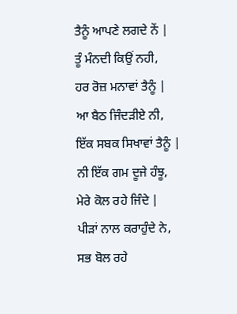ਤੈਨੂੰ ਆਪਣੇ ਲਗਦੇ ਨੇਂ |
ਤੂੰ ਮੰਨਦੀ ਕਿਉਂ ਨਹੀ,
ਹਰ ਰੋਜ਼ ਮਨਾਵਾਂ ਤੈਨੂੰ |
ਆ ਬੈਠ ਜਿੰਦੜੀਏ ਨੀ,
ਇੱਕ ਸਬਕ ਸਿਖਾਵਾਂ ਤੈਨੂੰ |
ਨੀ ਇੱਕ ਗਮ ਦੂਜੇ ਹੰਝੂ,
ਮੇਰੇ ਕੋਲ ਰਹੇ ਜਿੰਦੇ |
ਪੀੜਾਂ ਨਾਲ ਕਰਾਹੁੰਦੇ ਨੇ,
ਸਭ ਬੋਲ ਰਹੇ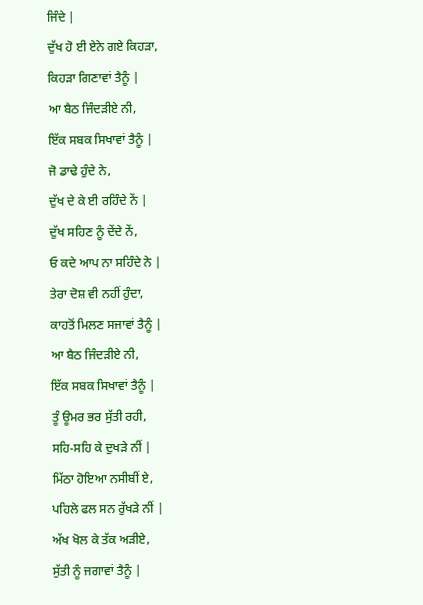ਜਿੰਦੇ |
ਦੁੱਖ ਹੋ ਈ ਏਨੇ ਗਏ ਕਿਹੜਾ,
ਕਿਹੜਾ ਗਿਣਾਵਾਂ ਤੈਨੂੰ |
ਆ ਬੈਠ ਜਿੰਦੜੀਏ ਨੀ,
ਇੱਕ ਸਬਕ ਸਿਖਾਵਾਂ ਤੈਨੂੰ |
ਜੋ ਡਾਢੇ ਹੁੰਦੇ ਨੇ,
ਦੁੱਖ ਦੇ ਕੇ ਈ ਰਹਿੰਦੇ ਨੇਂ |
ਦੁੱਖ ਸਹਿਣ ਨੂੰ ਦੇਂਦੇ ਨੇਂ,
ਓ ਕਦੇ ਆਪ ਨਾ ਸਹਿੰਦੇ ਨੇ |
ਤੇਰਾ ਦੋਸ਼ ਵੀ ਨਹੀਂ ਹੁੰਦਾ,
ਕਾਹਤੋਂ ਮਿਲਣ ਸਜਾਵਾਂ ਤੈਨੂੰ |
ਆ ਬੈਠ ਜਿੰਦੜੀਏ ਨੀ,
ਇੱਕ ਸਬਕ ਸਿਖਾਵਾਂ ਤੈਨੂੰ |
ਤੂੰ ਊਮਰ ਭਰ ਸੁੱਤੀ ਰਹੀ,
ਸਹਿ-ਸਹਿ ਕੇ ਦੁਖੜੇ ਨੀਂ |
ਮਿੱਠਾ ਹੋਇਆ ਨਸੀਬੀਂ ਏ,
ਪਹਿਲੇ ਫਲ ਸਨ ਰੁੱਖੜੇ ਨੀਂ |
ਅੱਖ ਖੋਲ ਕੇ ਤੱਕ ਅੜੀਏ,
ਸੁੱਤੀ ਨੂੰ ਜਗਾਵਾਂ ਤੈਨੂੰ |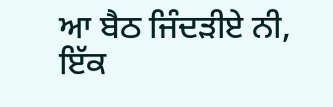ਆ ਬੈਠ ਜਿੰਦੜੀਏ ਨੀ,
ਇੱਕ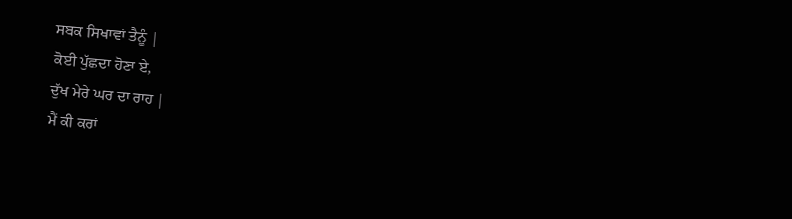ਸਬਕ ਸਿਖਾਵਾਂ ਤੈਨੂੰ |
ਕੋਈ ਪੁੱਛਦਾ ਹੋਣਾ ਏ,
ਦੁੱਖ ਮੇਰੇ ਘਰ ਦਾ ਰਾਹ |
ਮੈਂ ਕੀ ਕਰਾਂ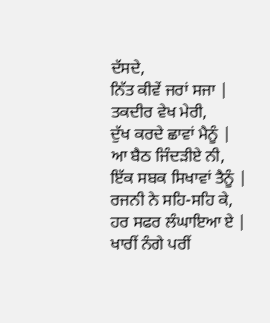ਦੱਸਦੇ,
ਨਿੱਤ ਕੀਵੇਂ ਜਰਾਂ ਸਜਾ |
ਤਕਦੀਰ ਵੇਖ ਮੇਰੀ,
ਦੁੱਖ ਕਰਦੇ ਛਾਵਾਂ ਮੈਨੂੰ |
ਆ ਬੈਠ ਜਿੰਦੜੀਏ ਨੀ,
ਇੱਕ ਸਬਕ ਸਿਖਾਵਾਂ ਤੈਨੂੰ |
ਰਜਨੀ ਨੇ ਸਹਿ-ਸਹਿ ਕੇ,
ਹਰ ਸਫਰ ਲੰਘਾਇਆ ਏ |
ਖਾਰੀਂ ਨੰਗੇ ਪਰੀਂ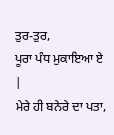ਤੁਰ-ਤੁਰ,
ਪੂਰਾ ਪੰਧ ਮੁਕਾਇਆ ਏ |
ਮੇਰੇ ਹੀ ਬਨੇਰੇ ਦਾ ਪਤਾ,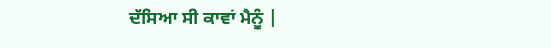ਦੱਸਿਆ ਸੀ ਕਾਵਾਂ ਮੈਨੂੰ |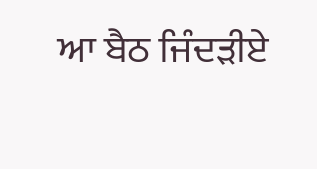ਆ ਬੈਠ ਜਿੰਦੜੀਏ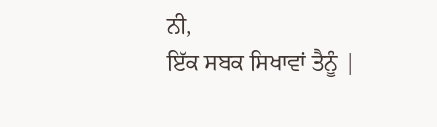ਨੀ,
ਇੱਕ ਸਬਕ ਸਿਖਾਵਾਂ ਤੈਨੂੰ |